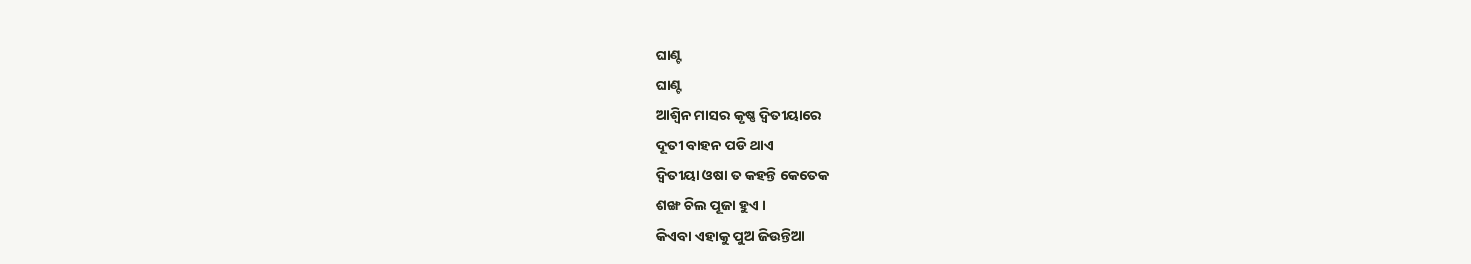ଘାଣ୍ଟ
ଘାଣ୍ଟ
ଆଶ୍ବିନ ମାସର କୃଷ୍ଣ ଦ୍ବିତୀୟାରେ
ଦୂତୀ ବାହନ ପଡି ଥାଏ
ଦ୍ବିତୀୟା ଓଷା ତ କହନ୍ତି କେତେକ
ଶଙ୍ଖ ଚିଲ ପୂଜା ହୁଏ ।
କିଏବା ଏହାକୁ ପୁଅ ଜିଉନ୍ତିଆ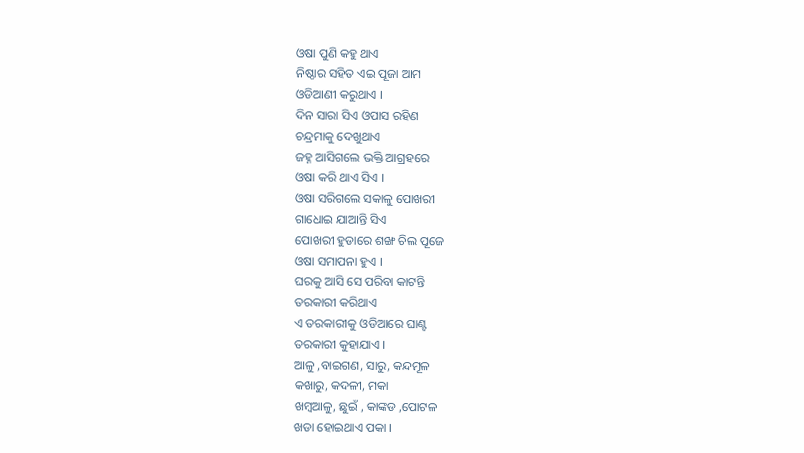ଓଷା ପୁଣି କହୁ ଥାଏ
ନିଷ୍ଠାର ସହିତ ଏଇ ପୂଜା ଆମ
ଓଡିଆଣୀ କରୁଥାଏ ।
ଦିନ ସାରା ସିଏ ଓପାସ ରହିଣ
ଚନ୍ଦ୍ରମାକୁ ଦେଖୁଥାଏ
ଜହ୍ନ ଆସିଗଲେ ଭକ୍ତି ଆଗ୍ରହରେ
ଓଷା କରି ଥାଏ ସିଏ ।
ଓଷା ସରିଗଲେ ସକାଳୁ ପୋଖରୀ
ଗାଧୋଇ ଯାଆନ୍ତି ସିଏ
ପୋଖରୀ ହୁଡାରେ ଶଙ୍ଖ ଚିଲ ପୂଜେ
ଓଷା ସମାପନା ହୁଏ ।
ଘରକୁ ଆସି ସେ ପରିବା କାଟନ୍ତି
ତରକାରୀ କରିଥାଏ
ଏ ତରକାରୀକୁ ଓଡିଆରେ ଘାଣ୍ଟ
ତରକାରୀ କୁହାଯାଏ ।
ଆଳୁ ,ବାଇଗଣ, ସାରୁ, କନ୍ଦମୂଳ
କଖାରୁ, କଦଳୀ, ମକା
ଖମ୍ବଆଳୁ, ଛୁଇଁ , କାଙ୍କଡ ,ପୋଟଳ
ଖଡା ହୋଇଥାଏ ପକା ।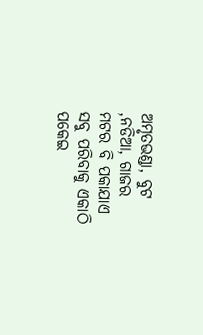ଅମୃତଭଣ୍ଡା, ବୁଟ ,ନଡିଆ, ଗାଜର
ମଟର ବି ପକାଯାଏ
ସବୁ ପରିବାକୁ ଏକାଠି ପକେଇ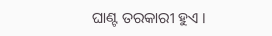ଘାଣ୍ଟ ତରକାରୀ ହୁଏ ।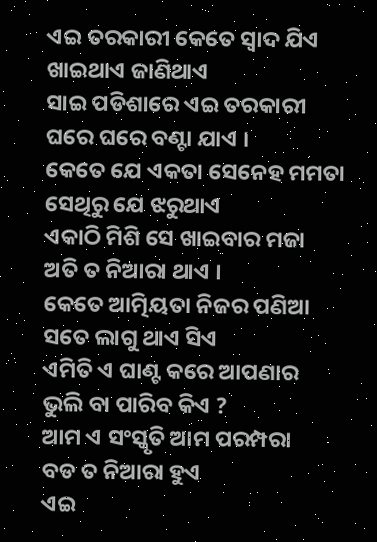ଏଇ ତରକାରୀ କେତେ ସ୍ବାଦ ଯିଏ
ଖାଇଥାଏ ଜାଣିଥାଏ
ସାଇ ପଡିଶାରେ ଏଇ ତରକାରୀ
ଘରେ ଘରେ ବଣ୍ଟା ଯାଏ ।
କେତେ ଯେ ଏକତା ସେନେହ ମମତା
ସେଥିରୁ ଯେ ଝରୁଥାଏ
ଏକାଠି ମିଶି ସେ ଖାଇବାର ମଜା
ଅତି ତ ନିଆରା ଥାଏ ।
କେତେ ଆତ୍ମିୟତା ନିଜର ପଣିଆ
ସତେ ଲାଗୁ ଥାଏ ସିଏ
ଏମିତି ଏ ଘାଣ୍ଟ କରେ ଆପଣାର
ଭୁଲି ବା ପାରିବ କିଏ ?
ଆମ ଏ ସଂସ୍କୃତି ଆମ ପରମ୍ପରା
ବଡ ତ ନିଆରା ହୁଏ
ଏଇ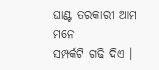ଘାଣ୍ଟ ତରକାରୀ ଆମ ମନେ
ସମ୍ପର୍କଟି ଗଢି ଦିଏ ।